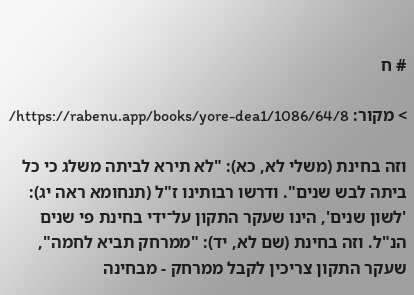# ח

> מקור: https://rabenu.app/books/yore-dea1/1086/64/8/

וזה בחינת (משלי לא, כא): "לא תירא לביתה משלג כי כל ביתה לבש שנים". ודרשו רבותינו ז"ל (תנחומא ראה יג): 'לשון שנים', הינו שעקר התקון על־ידי בחינת פי שנים הנ"ל. וזה בחינת (שם לא, יד): "ממרחק תביא לחמה", שעקר התקון צריכין לקבל ממרחק - מבחינה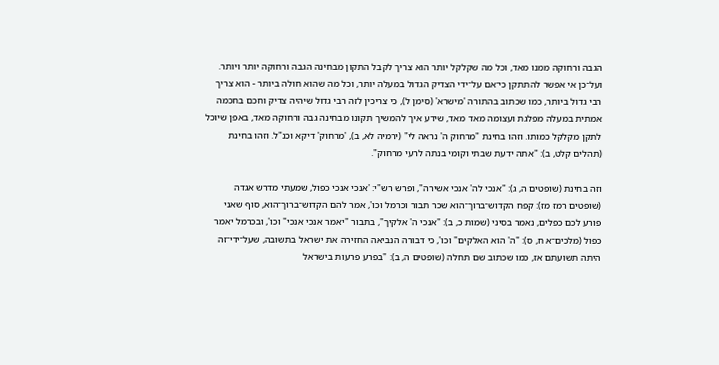הגבה ורחוקה ממנו מאד, וכל מה שקלקל יותר הוא צריך לקבל התקון מבחינה הגבה ורחוקה יותר ויותר. ועל־כן אי אפשר להתתקן כי־אם על־ידי הצדיק הגדול במעלה יותר, וכל מה שהוא חולה ביותר - הוא צריך רבי גדול ביותר, כמו שכתוב בהתורה 'מישרא' (סימן ל), כי צריכין לזה רבי גדול שיהיה צדיק וחכם בחכמה אמתית במעלה מפלגת ועצומה מאד מאד, שידע איך להמשיך תקונו מבחינה גבה ורחוקה מאד, באפן שיוכל לתקן מקלקל כמותו. וזהו בחינת "מרחוק ה' נראה לי" (ירמיה לא, ב), 'מרחוק' דיקא וכנ"ל. וזהו בחינת (תהלים קלט, ב): "אתה ידעת שבתי וקומי בנתה לרעי מרחוק".

וזה בחינת (שופטים ה, ג): "אנכי לה' אנכי אשירה", ופרש רש"י: 'אנכי אנכי כפול, שמעתי מדרש אגדה (שופטים רמז מז): קפח הקדוש־ברוך־הוא שכר תבור וכרמל וכו', אמר להם הקדוש־ברוך־הוא, סוף שאני פורע לכם כפלים, נאמר בסיני (שמות כ, ב): "אנכי ה' אלקיך", בתבור "יאמר אנכי אנכי" וכו', ובכרמל יאמר כפול (מלכים־א ח, ס): "ה' הוא האלקים" וכו', כי דבורה הנביאה החזירה את ישראל בתשובה, שעל־ידי־זה היתה תשועתם אז, כמו שכתוב שם תחלה (שופטים ה, ב): "בפרע פרעות בישראל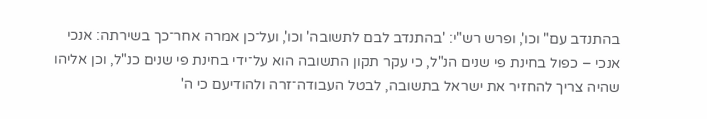בהתנדב עם" וכו', ופרש רש"י: 'בהתנדב לבם לתשובה' וכו', ועל־כן אמרה אחר־כך בשירתה: אנכי אנכי – כפול בחינת פי שנים הנ"ל, כי עקר תקון התשובה הוא על־ידי בחינת פי שנים כנ"ל, וכן אליהו שהיה צריך להחזיר את ישראל בתשובה, לבטל העבודה־זרה ולהודיעם כי ה'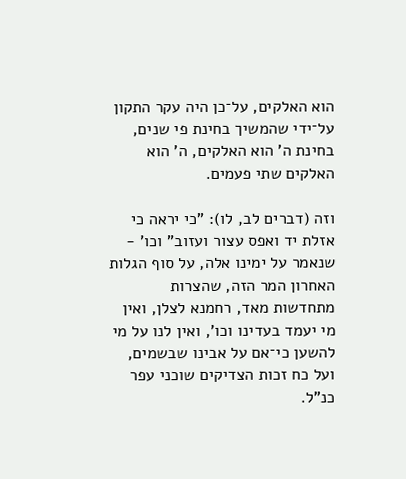הוא האלקים, על־כן היה עקר התקון על־ידי שהמשיך בחינת פי שנים, בחינת ה' הוא האלקים, ה' הוא האלקים שתי פעמים.

וזה (דברים לב, לו): "כי יראה כי אזלת יד ואפס עצור ועזוב" וכו' - שנאמר על ימינו אלה, על סוף הגלות האחרון המר הזה, שהצרות מתחדשות מאד, רחמנא לצלן, ואין מי יעמד בעדינו וכו', ואין לנו על מי להשען כי־אם על אבינו שבשמים, ועל כח זכות הצדיקים שוכני עפר כנ"ל.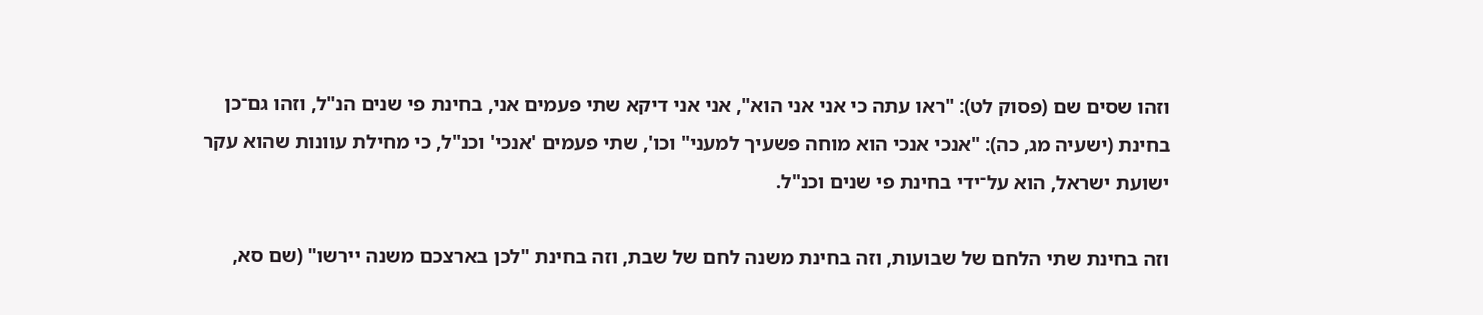וזהו שסים שם (פסוק לט): "ראו עתה כי אני אני הוא", אני אני דיקא שתי פעמים אני, בחינת פי שנים הנ"ל, וזהו גם־כן בחינת (ישעיה מג, כה): "אנכי אנכי הוא מוחה פשעיך למעני" וכו', שתי פעמים 'אנכי' וכנ"ל, כי מחילת עוונות שהוא עקר ישועת ישראל, הוא על־ידי בחינת פי שנים וכנ"ל.

וזה בחינת שתי הלחם של שבועות, וזה בחינת משנה לחם של שבת, וזה בחינת "לכן בארצכם משנה יירשו" (שם סא,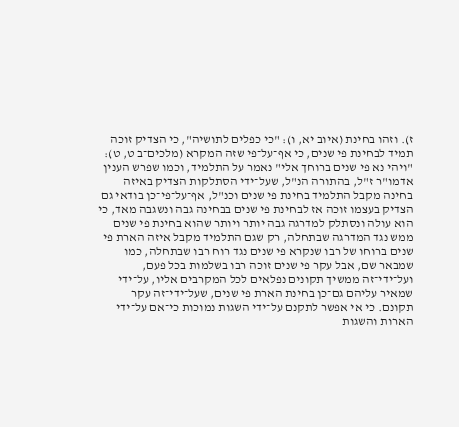ז). וזהו בחינת (איוב יא, ו): "כי כפלים לתושיה", כי הצדיק זוכה תמיד לבחינת פי שנים, כי אף־על־פי שזה המקרא (מלכים־ב ט, ט): "ויהי נא פי שנים ברוחך אלי" נאמר על התלמיד, וכמו שפרש הענין אדמו"ר ז"ל, בהתורה הנ"ל, שעל־ידי הסתלקות הצדיק באיזה בחינה מקבל התלמיד בחינת פי שנים וכנ"ל, אף־על־פי־כן בודאי גם הצדיק בעצמו זוכה אז לבחינת פי שנים בבחינה גבה ונשגבה מאד, כי הוא עולה ונסתלק למדרגה גבה יותר ויותר שהוא בחינת פי שנים ממש נגד המדרגה שבתחלה, רק שגם התלמיד מקבל איזה הארת פי שנים ברוחו של רבו שנקרא פי שנים נגד רוח רבו שבתחלה, כמו שמבאר שם, אבל עקר פי שנים זוכה רבו בשלמות בכל פעם, ועל־ידי־זה ממשיך תקונים נפלאים לכל המקרבים אליו, על־ידי שמאיר עליהם גם־כן בחינת הארת פי שנים, שעל־ידי־זה עקר תקונם. כי אי אפשר לתקנם על־ידי השגות נמוכות כי־אם על־ידי הארות והשגות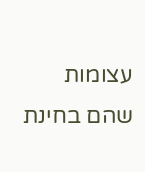עצומות שהם בחינת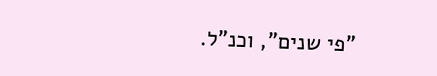"פי שנים", וכנ"ל.